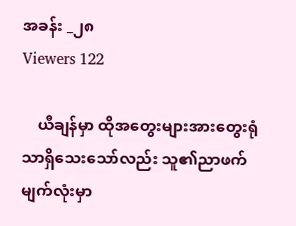အခန်း _၂၈
Viewers 122

    ယီချန်မှာ ထိုအတွေးများအားတွေးရုံသာရှိသေးသော်လည်း သူ၏ညာဖက်မျက်လုံးမှာ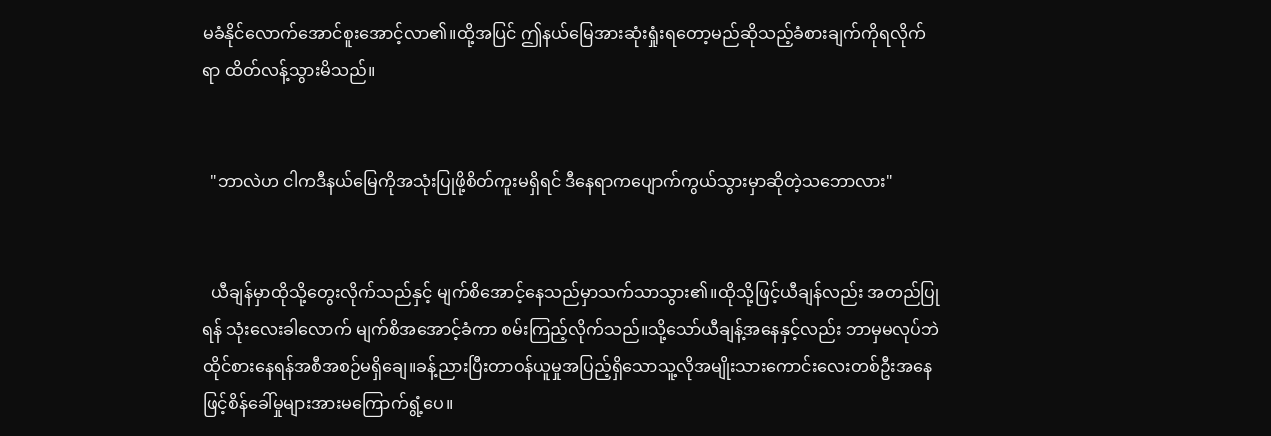မခံနိုင်လောက်အောင်စူးအောင့်လာ၏။ထို့အပြင် ဤနယ်မြေအားဆုံးရှုံးရတော့မည်ဆိုသည့်ခံစားချက်ကိုရလိုက်ရာ ထိတ်လန့်သွားမိသည်။


  "ဘာလဲဟ ငါကဒီနယ်မြေကိုအသုံးပြုဖို့စိတ်ကူးမရှိရင် ဒီနေရာကပျောက်ကွယ်သွားမှာဆိုတဲ့သဘောလား"


  ယီချန်မှာထိုသို့တွေးလိုက်သည်နှင့် မျက်စိအောင့်နေသည်မှာသက်သာသွား၏။ထိုသို့ဖြင့်ယီချန်လည်း အတည်ပြုရန် သုံးလေးခါလောက် မျက်စိအအောင့်ခံကာ စမ်းကြည့်လိုက်သည်။သို့သော်ယီချန့်အနေနှင့်လည်း ဘာမှမလုပ်ဘဲထိုင်စားနေရန်အစီအစဉ်မရှိချေ။ခန့်ညားပြီးတာဝန်ယူမှုအပြည့်ရှိသောသူ့လိုအမျိုးသားကောင်းလေးတစ်ဦးအနေဖြင့်စိန်ခေါ်မှုများအားမကြောက်ရွံ့ပေ။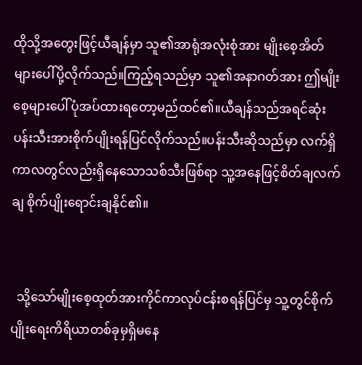ထိုသို့အတွေးဖြင့်ယီချန်မှာ သူ၏အာရုံအလုံးစုံအား မျိုးစေ့အိတ်များပေါ်ပို့လိုက်သည်။ကြည့်ရသည်မှာ သူ၏အနာဂတ်အား ဤမျိုးစေ့များပေါ်ပုံအပ်ထားရတော့မည်ထင်၏။ယီချန်သည်အရင်ဆုံးပန်းသီးအားစိုက်ပျိုးရန်ပြင်လိုက်သည်။ပန်းသီးဆိုသည်မှာ လက်ရှိကာလတွင်လည်းရှိနေသောသစ်သီးဖြစ်ရာ သူ့အနေဖြင့်စိတ်ချလက်ချ စိုက်ပျိုးရောင်းချနိုင်၏။


  သို့သော်မျိုးစေ့ထုတ်အားကိုင်ကာလုပ်ငန်းစရန်ပြင်မှ သူ့တွင်စိုက်ပျိုးရေးကိရိယာတစ်ခုမှရှိမနေ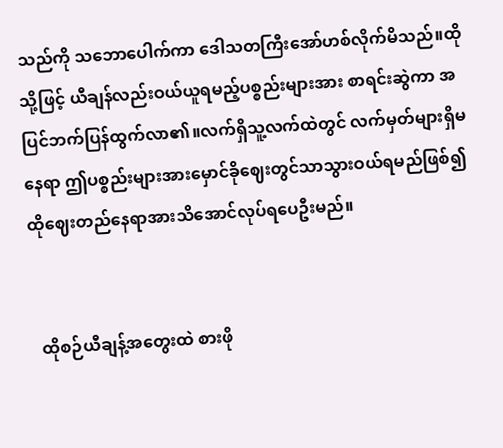သည်ကို သဘောပေါက်ကာ ဒေါသတကြီးအော်ဟစ်လိုက်မိသည်။ထိုသို့ဖြင့် ယီချန်လည်းဝယ်ယူရမည့်ပစ္စည်းများအား စာရင်းဆွဲကာ အပြင်ဘက်ပြန်ထွက်လာ၏။လက်ရှိသူ့လက်ထဲတွင် လက်မှတ်များရှိမနေရာ ဤပစ္စည်းများအားမှောင်ခိုဈေးတွင်သာသွားဝယ်ရမည်ဖြစ်၍ ထိုဈေးတည်နေရာအားသိအောင်လုပ်ရပေဦးမည်။


  ထိုစဉ်ယီချန့်အတွေးထဲ စားဖို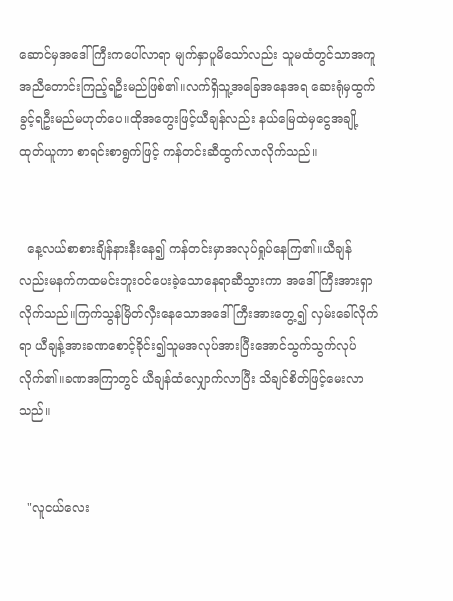ဆောင်မှအဒေါ်ကြီးကပေါ်လာရာ မျက်နှာပူမိသော်လည်း သူမထံတွင်သာအကူအညီတောင်းကြည့်ရဦးမည်ဖြစ်၏။လက်ရှိသူ့အခြေအနေအရ ဆေးရုံမှထွက်ခွင့်ရဦးမည်မဟုတ်ပေ။ထိုအတွေးဖြင့်ယီချန်လည်း နယ်မြေထဲမှငွေအချို့ထုတ်ယူကာ စာရင်းစာရွက်ဖြင့် ကန်တင်းဆီထွက်လာလိုက်သည်။


  နေ့လယ်စာစားချိန်နားနီးနေ၍ ကန်တင်းမှာအလုပ်ရှုပ်နေကြ၏။ယီချန်လည်းမနက်ကထမင်းဘူးဝင်ပေးခဲ့သောနေရာဆီသွားကာ အဒေါ်ကြီးအားရှာလိုက်သည်။ကြက်သွန်မြိတ်လှီးနေသောအဒေါ်ကြီးအားတွေ့၍ လှမ်းခေါ်လိုက်ရာ ယီချန့်အားခဏစောင့်ခိုင်း၍သူမအလုပ်အားပြီးအောင်သွက်သွက်လုပ်လိုက်၏။ခဏအကြာတွင် ယီချန်ထံလျှောက်လာပြီး သိချင်စိတ်ဖြင့်မေးလာသည်။


  "လူငယ်လေး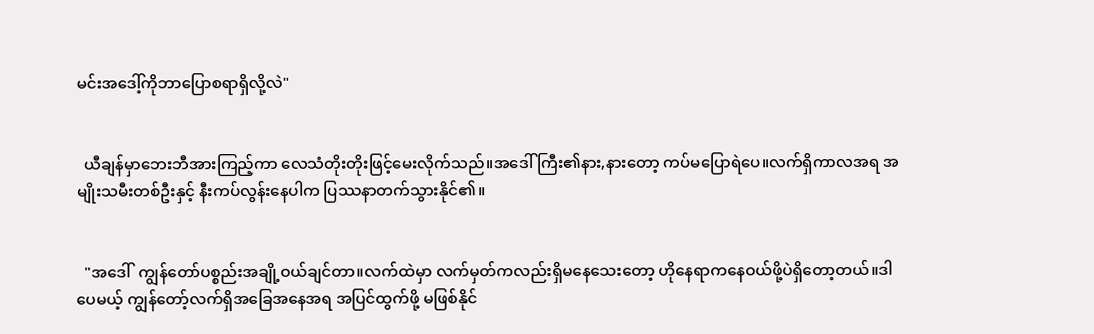မင်းအဒေါ့်ကိုဘာပြောစရာရှိလို့လဲ"


  ယီချန်မှာဘေးဘီအားကြည့်ကာ လေသံတိုးတိုးဖြင့်မေးလိုက်သည်။အဒေါ်ကြီး၏နား,နားတော့ ကပ်မပြောရဲပေ။လက်ရှိကာလအရ အမျိုးသမီးတစ်ဦးနှင့် နီးကပ်လွန်းနေပါက ပြဿနာတက်သွားနိုင်၏။


  "အဒေါ်  ကျွန်တော်ပစ္စည်းအချို့ဝယ်ချင်တာ။လက်ထဲမှာ လက်မှတ်ကလည်းရှိမနေသေးတော့ ဟိုနေရာကနေဝယ်ဖို့ပဲရှိတော့တယ်။ဒါပေမယ့် ကျွန်တော့်လက်ရှိအခြေအနေအရ အပြင်ထွက်ဖို့ မဖြစ်နိုင်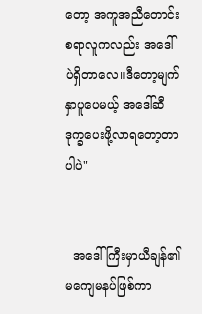တော့ အကူအညီတောင်းစရာလူကလည်း အဒေါ်ပဲရှိတာလေ။ဒီတော့မျက်နှာပူပေမယ့် အဒေါ်ဆီဒုက္ခပေးဖို့လာရတော့တာပါပဲ"


  အဒေါ်ကြီးမှာယီချန်၏ မကျေမနပ်ဖြစ်ကာ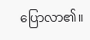ပြောလာ၏။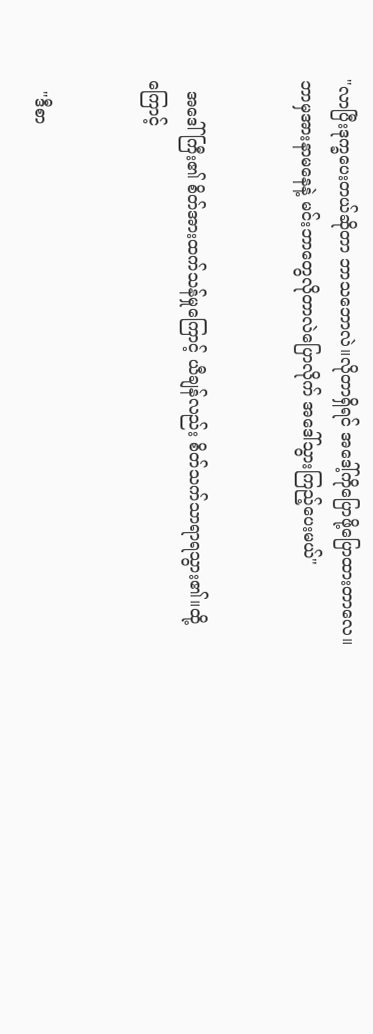"လာပြီးဒုက္ခပေးတယ်ဆိုတာ ဘာသဘောလဲ။လိုတာရှိရင် အဒေါ့်ကိုပြောဖို့ပြောထားတာလေ။ဘာမှအားနာမနေနဲ့ မင်းဘာတွေလိုတာလဲပြောလိုက် အဒေါ်သွားကြည့်ပေးမယ်"


  အဒေါ်ကြီး၏ စိတ်အားထက်သန်မှုကြောင့် ယီချန်လည်း စိတ်သက်သာရာရသွား၏။ထို့ကြောင့်


  "ဒီစာ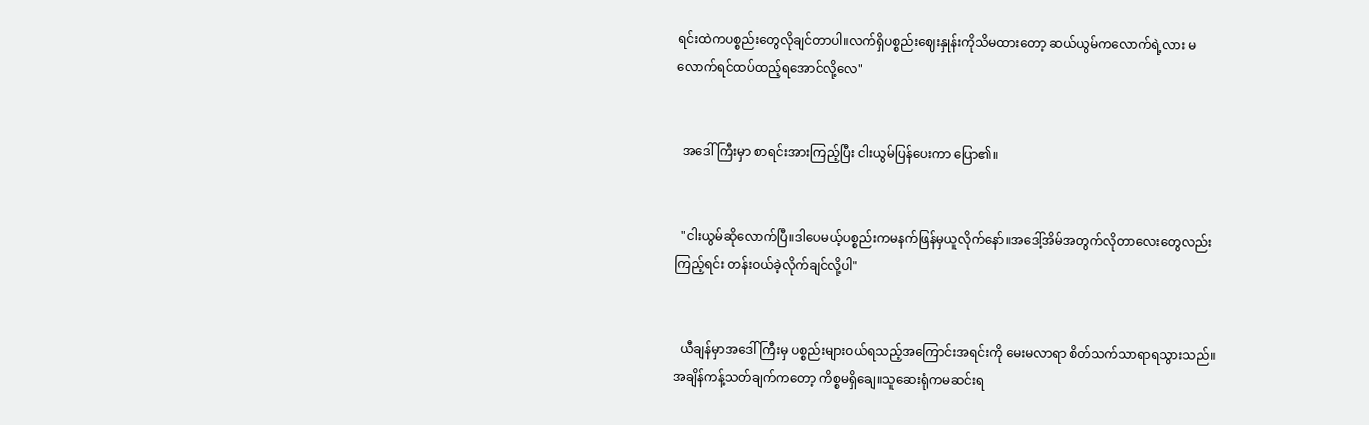ရင်းထဲကပစ္စည်းတွေလိုချင်တာပါ။လက်ရှိပစ္စည်းဈေးနှုန်းကိုသိမထားတော့ ဆယ်ယွမ်ကလောက်ရဲ့လား မလောက်ရင်ထပ်ထည့်ရအောင်လို့လေ"


  အဒေါ်ကြီးမှာ စာရင်းအားကြည့်ပြီး ငါးယွမ်ပြန်ပေးကာ ပြော၏။


  "ငါးယွမ်ဆိုလောက်ပြီ။ဒါပေမယ့်ပစ္စည်းကမနက်ဖြန်မှယူလိုက်နော်။အဒေါ့်အိမ်အတွက်လိုတာလေးတွေလည်းကြည့်ရင်း တန်းဝယ်ခဲ့လိုက်ချင်လို့ပါ"


  ယီချန်မှာအဒေါ်ကြီးမှ ပစ္စည်းများဝယ်ရသည့်အကြောင်းအရင်းကို မေးမလာရာ စိတ်သက်သာရာရသွားသည်။အချိန်ကန့်သတ်ချက်ကတော့ ကိစ္စမရှိချေ။သူဆေးရုံကမဆင်းရ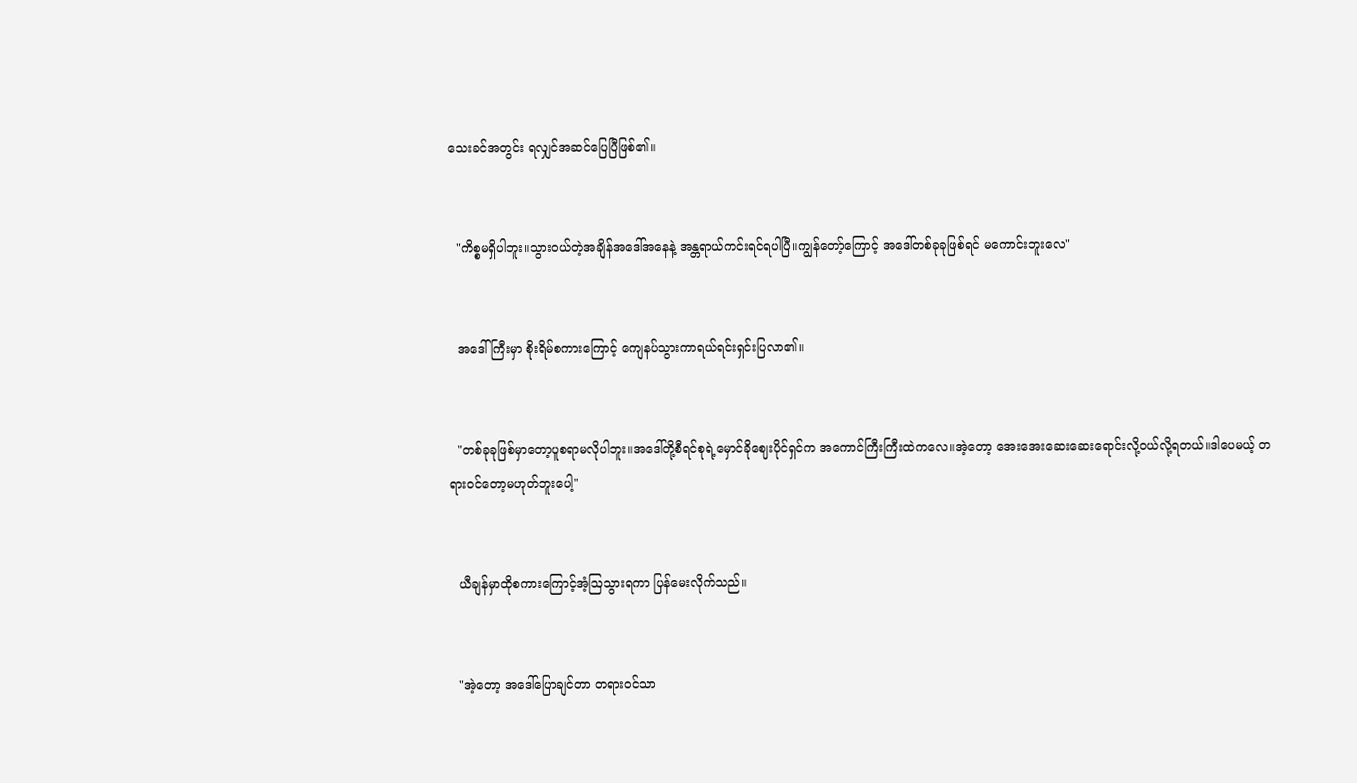သေးခင်အတွင်း ရလျှင်အဆင်ပြေပြီဖြစ်၏။


  "ကိစ္စမရှိပါဘူး။သွားဝယ်တဲ့အချိန်အဒေါ်အနေနဲ့ အန္တရာယ်ကင်းရင်ရပါပြီ။ကျွန်တော့်ကြောင့် အဒေါ်တစ်ခုခုဖြစ်ရင် မကောင်းဘူးလေ"


  အဒေါ်ကြီးမှာ စိုးရိမ်စကားကြောင့် ကျေနပ်သွားကာရယ်ရင်းရှင်းပြလာ၏။


  "တစ်ခုခုဖြစ်မှာတော့ပူစရာမလိုပါဘူး။အဒေါ်တို့စီရင်စုရဲ့မှောင်ခိုဈေးပိုင်ရှင်က အကောင်ကြီးကြီးထဲကလေ။အဲ့တော့ အေးအေးဆေးဆေးရောင်းလို့ဝယ်လို့ရတယ်။ဒါပေမယ့် တရားဝင်တော့မဟုတ်ဘူးပေါ့"


  ယီချန်မှာထိုစကားကြောင့်အံ့ဩသွားရကာ ပြန်မေးလိုက်သည်။


  "အဲ့တော့ အဒေါ်ပြောချင်တာ တရားဝင်သာ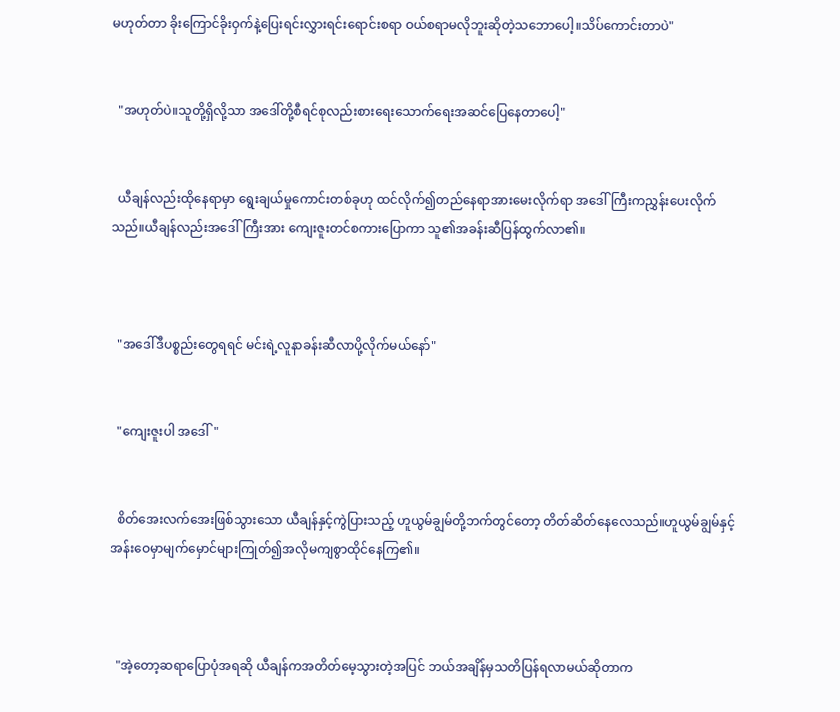မဟုတ်တာ ခိုးကြောင်ခိုးဝှက်နဲ့ပြေးရင်းလွှားရင်းရောင်းစရာ ဝယ်စရာမလိုဘူးဆိုတဲ့သဘောပေါ့။သိပ်ကောင်းတာပဲ"


  "အဟုတ်ပဲ။သူတို့ရှိလို့သာ အဒေါ်တို့စီရင်စုလည်းစားရေးသောက်ရေးအဆင်ပြေနေတာပေါ့"


  ယီချန်လည်းထိုနေရာမှာ ရွေးချယ်မှုကောင်းတစ်ခုဟု ထင်လိုက်၍တည်နေရာအားမေးလိုက်ရာ အဒေါ်ကြီးကညွှန်းပေးလိုက်သည်။ယီချန်လည်းအဒေါ်ကြီးအား ကျေးဇူးတင်စကားပြောကာ သူ၏အခန်းဆီပြန်ထွက်လာ၏။



  "အဒေါ်ဒီပစ္စည်းတွေရရင် မင်းရဲ့လူနာခန်းဆီလာပို့လိုက်မယ်နော်"


  "ကျေးဇူးပါ အဒေါ်"


  စိတ်အေးလက်အေးဖြစ်သွားသော ယီချန်နှင့်ကွဲပြားသည့် ဟူယွမ်ချွမ်တို့ဘက်တွင်တော့ တိတ်ဆိတ်နေလေသည်။ဟူယွမ်ချွမ်နှင့်အန်းဝေမှာမျက်မှောင်များကြုတ်၍အလိုမကျစွာထိုင်နေကြ၏။



  "အဲ့တော့ဆရာပြောပုံအရဆို ယီချန်ကအတိတ်မေ့သွားတဲ့အပြင် ဘယ်အချိန်မှသတိပြန်ရလာမယ်ဆိုတာက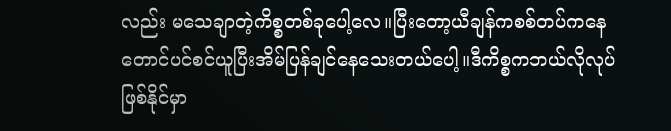လည်း မသေချာတဲ့ကိစ္စတစ်ခုပေါ့လေ။ပြီးတော့ယီချန်ကစစ်တပ်ကနေတောင်ပင်စင်ယူပြီးအိမ်ပြန်‌ချင်နေသေးတယ်ပေါ့။ဒီကိစ္စကဘယ်လိုလုပ်ဖြစ်နိုင်မှာ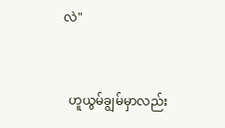လဲ"


  ဟူယွမ်ချွမ်မှာလည်း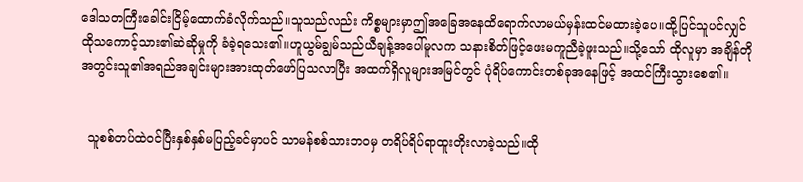ဒေါသတကြီးခေါင်းငြိမ့်ထောက်ခံလိုက်သည်။သူသည်လည်း ကိစ္စများမှာဤအခြေအနေထိရောက်လာမယ်မှန်းထင်မထားခဲ့ပေ။ထို့ပြင်သူပင်လျှင် ထိုသကောင့်သား၏ဆဲဆိုမှုကို ခံခဲ့ရသေး၏။ဟူယွမ်ချွမ်သည်ယီချန့်အပေါ်မူလက သနားစိတ်ဖြင့်ဖေးမကူညီခဲ့ဖူးသည်။သို့သော် ထိုလူမှာ အချိန်တိုအတွင်းသူ၏အရည်အချင်းများအားထုတ်ဖော်ပြသလာပြီး အထက်ရှိလူများအမြင်တွင် ပုံရိပ်ကောင်းတစ်ခုအနေဖြင့် အထင်ကြီးသွားစေ၏။


  သူစစ်တပ်ထဲဝင်ပြီးနှစ်နှစ်မပြည့်ခင်မှာပင် သာမန်စစ်သားဘဝမှ တရိပ်ရိပ်ရာထူးတိုးလာခဲ့သည်။ထို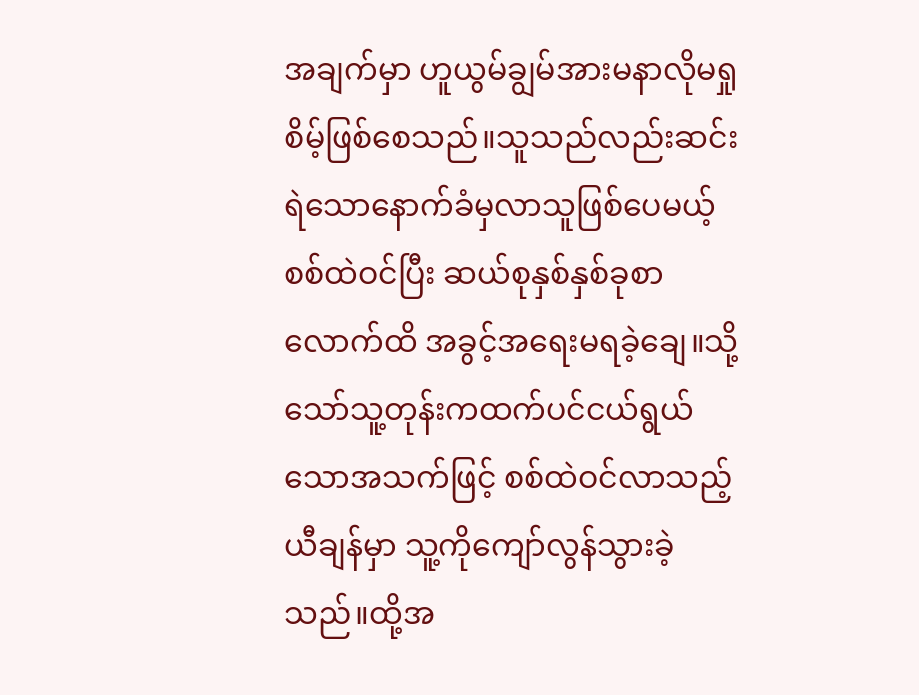အချက်မှာ ဟူယွမ်ချွမ်အားမနာလိုမရှုစိမ့်ဖြစ်စေသည်။သူသည်လည်းဆင်းရဲသောနောက်ခံမှလာသူဖြစ်ပေမယ့် စစ်ထဲဝင်ပြီး ဆယ်စုနှစ်နှစ်ခုစာလောက်ထိ အခွင့်အရေးမရခဲ့ချေ။သို့သော်သူ့တုန်းကထက်ပင်ငယ်ရွယ်သောအသက်ဖြင့် စစ်ထဲဝင်လာသည့်ယီချန်မှာ သူ့ကိုကျော်လွန်သွားခဲ့သည်။ထို့အ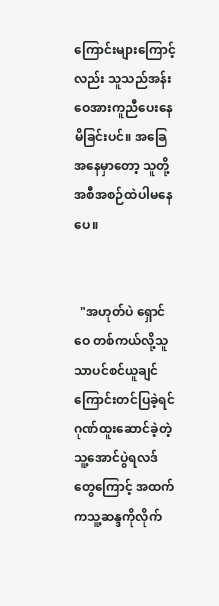ကြောင်းများကြောင့်လည်း သူသည်အန်းဝေအားကူညီပေးနေမိခြင်းပင်။ အခြေအနေမှာတော့ သူတို့အစီအစဉ်ထဲပါမနေပေ။


  "အဟုတ်ပဲ ရှောင်ဝေ တစ်ကယ်လို့သူသာပင်စင်ယူချင်ကြောင်းတင်ပြခဲ့ရင် ဂုဏ်ထူးဆောင်ခဲ့တဲ့ သူ့အောင်ပွဲရလဒ်တွေကြောင့် အထက်ကသူ့ဆန္ဒကိုလိုက်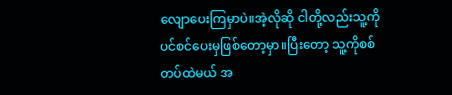လျောပေးကြမှာပဲ။အဲ့လိုဆို ငါတို့လည်းသူ့ကိုပင်စင်ပေးမှဖြစ်တော့မှာ။ပြီးတော့ သူ့ကိုစစ်တပ်ထဲမယ် အ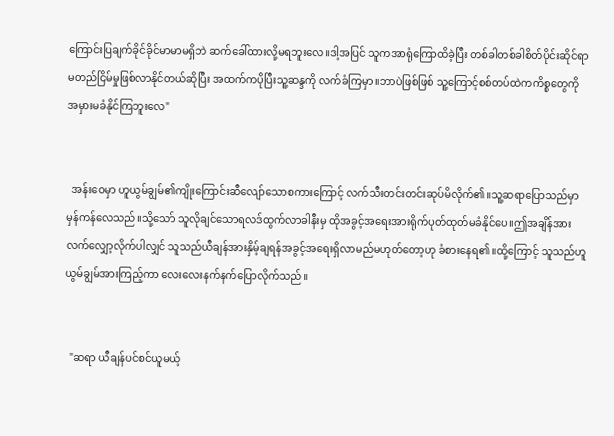ကြောင်းပြချက်ခိုင်ခိုင်မာမာမရှိဘဲ ဆက်ခေါ်ထားလို့မရဘူးလေ။ဒါ့အပြင် သူကအာရုံကြောထိခဲ့ပြီး တစ်ခါတစ်ခါစိတ်ပိုင်းဆိုင်ရာမတည်ငြိမ်မှုဖြစ်လာနိုင်တယ်ဆိုပြီး အထက်ကပိုပြီးသူ့ဆန္ဒကို လက်ခံကြမှာ။ဘာပဲဖြစ်ဖြစ် သူ့ကြောင့်စစ်တပ်ထဲကကိစ္စတွေကို အမှားမခံနိုင်ကြဘူးလေ"


  အန်းဝေမှာ ဟူယွမ်ချွမ်၏ကျိုးကြောင်းဆီလျော်သောစကားကြောင့် လက်သီးတင်းတင်းဆုပ်မိလိုက်၏။သူ့ဆရာပြောသည်မှာမှန်ကန်လေသည်။သို့သော် သူလိုချင်သောရလဒ်ထွက်လာခါနီးမှ ထိုအခွင့်အရေးအားရိုက်ပုတ်ထုတ်မခံနိုင်ပေ။ဤအချိန်အားလက်လျှော့လိုက်ပါလျှင် သူသည်ယီချန်အားနှိမ့်ချရန်အခွင့်အရေးရှိလာမည်မဟုတ်တော့ဟု ခံစားနေရ၏။ထို့ကြောင့် သူသည်ဟူယွမ်ချွမ်အားကြည့်ကာ လေးလေးနက်နက်ပြောလိုက်သည်။


  "ဆရာ ယီချန်ပင်စင်ယူမယ့်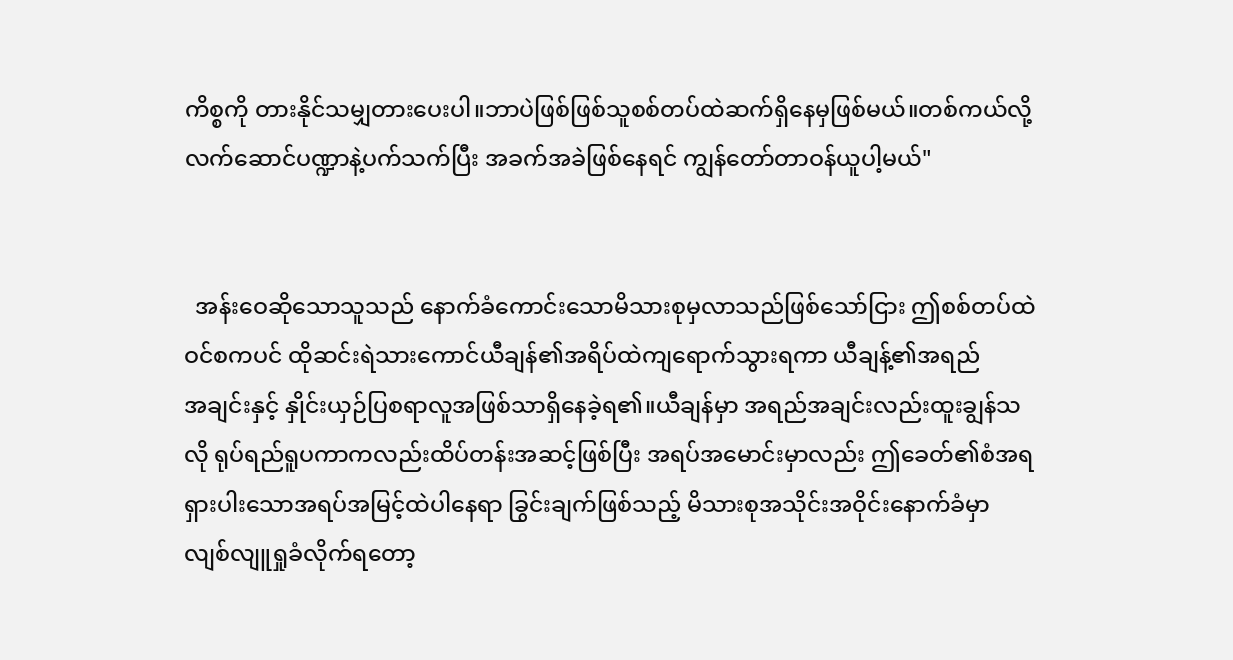ကိစ္စကို တားနိုင်သမျှတားပေးပါ။ဘာပဲဖြစ်ဖြစ်သူစစ်တပ်ထဲဆက်ရှိနေမှဖြစ်မယ်။တစ်ကယ်လို့ လက်ဆောင်ပဏ္ဍာနဲ့ပက်သက်ပြီး အခက်အခဲဖြစ်နေရင် ကျွန်တော်တာဝန်ယူပါ့မယ်"


  အန်းဝေဆိုသောသူသည် နောက်ခံကောင်းသောမိသားစုမှလာသည်ဖြစ်သော်ငြား ဤစစ်တပ်ထဲဝင်စကပင် ထိုဆင်းရဲသားကောင်ယီချန်၏အရိပ်ထဲ‌ကျရောက်သွားရကာ ယီချန့်၏အရည်အ‌ချင်းနှင့် နှိုင်းယှဉ်ပြစရာလူအဖြစ်သာရှိနေခဲ့ရ၏။ယီချန်မှာ အရည်အချင်းလည်းထူးချွန်သလို ရုပ်ရည်ရူပကာကလည်းထိပ်တန်းအဆင့်ဖြစ်ပြီး အရပ်အမောင်းမှာလည်း ဤခေတ်၏စံအရရှားပါးသောအရပ်အမြင့်ထဲပါနေရာ ခြွင်းချက်ဖြစ်သည့် မိသားစုအသိုင်းအဝိုင်းနောက်ခံမှာ လျစ်လျူရှုခံလိုက်ရတော့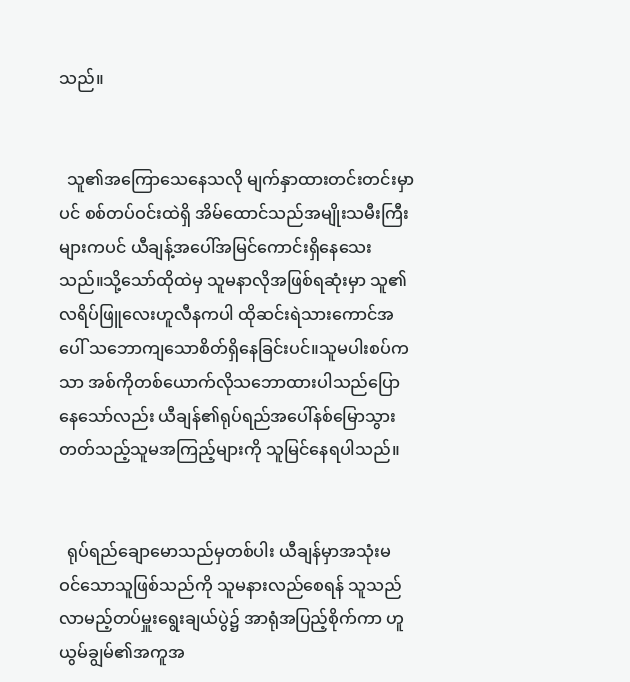သည်။


  သူ၏အကြောသေနေသလို မျက်နှာထားတင်းတင်းမှာပင် စစ်တပ်ဝင်းထဲရှိ အိမ်ထောင်သည်အမျိုးသမီးကြီးများကပင် ယီချန့်အပေါ်အမြင်ကောင်းရှိနေသေးသည်။သို့သော်ထိုထဲမှ သူမနာလိုအဖြစ်ရဆုံးမှာ သူ၏လရိပ်ဖြူလေးဟူလီနကပါ ထိုဆင်းရဲသားကောင်အပေါ် သဘောကျသောစိတ်ရှိနေခြင်းပင်။သူမပါးစပ်ကသာ အစ်ကိုတစ်ယောက်လိုသဘောထားပါသည်ပြောနေသော်လည်း ယီချန်၏ရုပ်ရည်အပေါ်နစ်မြောသွားတတ်သည့်သူမအကြည့်များကို သူမြင်နေရပါသည်။


  ရုပ်ရည်ချောမောသည်မှတစ်ပါး ယီချန်မှာအသုံးမဝင်‌သောသူဖြစ်သည်ကို သူမနားလည်စေရန် သူသည်လာမည့်တပ်မှူးရွေးချယ်ပွဲ၌ အာရုံအပြည့်စိုက်ကာ ဟူယွမ်ချွမ်၏အကူအ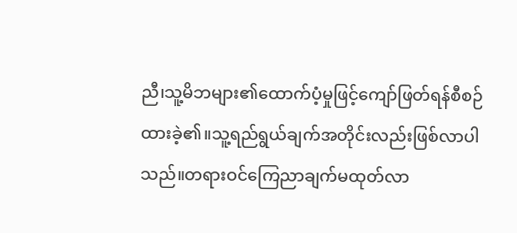ညီ၊သူ့မိဘများ၏ထောက်ပံ့မှုဖြင့်ကျော်ဖြတ်ရန်စီစဉ်ထားခဲ့၏။သူ့ရည်ရွယ်ချက်အတိုင်းလည်းဖြစ်လာပါသည်။တရားဝင်ကြေညာချက်မထုတ်လာ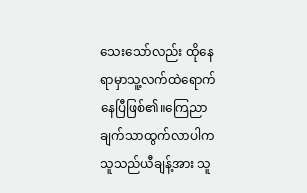သေးသော်လည်း ထိုနေရာမှာသူ့လက်ထဲရောက်နေပြီဖြစ်၏။ကြေညာချက်သာထွက်လာပါက သူသည်ယီချန့်အား သူ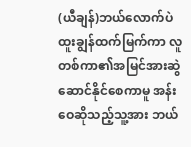(ယီချန်)ဘယ်လောက်ပဲထူးချွန်ထက်မြက်ကာ လူတစ်ကာ၏အမြင်အားဆွဲဆောင်နိုင်စေကာမူ အန်းဝေဆိုသည့်သူ့အား ဘယ်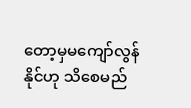တော့မှမကျော်လွန်နိုင်ဟု သိစေမည်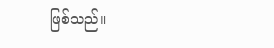ဖြစ်သည်။